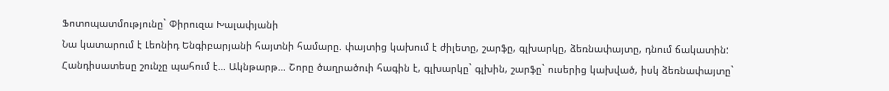Ֆոտոպատմությունը` Փիրուզա Խալափյանի
Նա կատարում է Լեոնիդ Ենգիբարյանի հայտնի համարը. փայտից կախում է ժիլետը, շարֆը, գլխարկը, ձեռնափայտը, դնում ճակատին: Հանդիսատեսը շունչը պահում է… Ակնթարթ… Շորը ծաղրածուի հագին է, գլխարկը` գլխին, շարֆը` ուսերից կախված, իսկ ձեռնափայտը`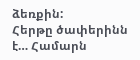ձեռքին:
Հերթը ծափերինն է… Համարն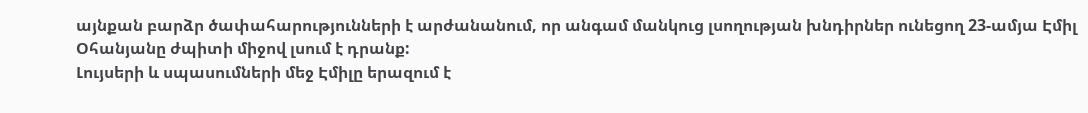այնքան բարձր ծափահարությունների է արժանանում, որ անգամ մանկուց լսողության խնդիրներ ունեցող 23-ամյա Էմիլ Օհանյանը ժպիտի միջով լսում է դրանք:
Լույսերի և սպասումների մեջ Էմիլը երազում է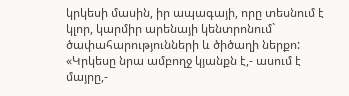կրկեսի մասին, իր ապագայի, որը տեսնում է կլոր, կարմիր արենայի կենտրոնում` ծափահարությունների և ծիծաղի ներքո:
«Կրկեսը նրա ամբողջ կյանքն է,- ասում է մայրը,-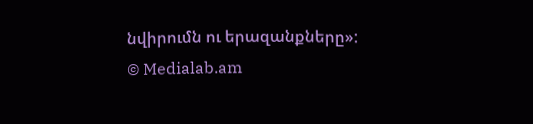նվիրումն ու երազանքները»:
© Medialab.am